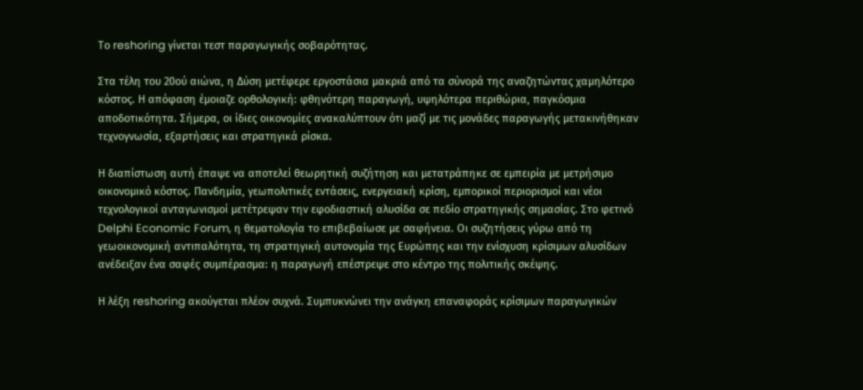Το reshoring γίνεται τεστ παραγωγικής σοβαρότητας.

Στα τέλη του 20ού αιώνα, η Δύση μετέφερε εργοστάσια μακριά από τα σύνορά της αναζητώντας χαμηλότερο κόστος. Η απόφαση έμοιαζε ορθολογική: φθηνότερη παραγωγή, υψηλότερα περιθώρια, παγκόσμια αποδοτικότητα. Σήμερα, οι ίδιες οικονομίες ανακαλύπτουν ότι μαζί με τις μονάδες παραγωγής μετακινήθηκαν τεχνογνωσία, εξαρτήσεις και στρατηγικά ρίσκα.

Η διαπίστωση αυτή έπαψε να αποτελεί θεωρητική συζήτηση και μετατράπηκε σε εμπειρία με μετρήσιμο οικονομικό κόστος. Πανδημία, γεωπολιτικές εντάσεις, ενεργειακή κρίση, εμπορικοί περιορισμοί και νέοι τεχνολογικοί ανταγωνισμοί μετέτρεψαν την εφοδιαστική αλυσίδα σε πεδίο στρατηγικής σημασίας. Στο φετινό Delphi Economic Forum, η θεματολογία το επιβεβαίωσε με σαφήνεια. Οι συζητήσεις γύρω από τη γεωοικονομική αντιπαλότητα, τη στρατηγική αυτονομία της Ευρώπης και την ενίσχυση κρίσιμων αλυσίδων ανέδειξαν ένα σαφές συμπέρασμα: η παραγωγή επέστρεψε στο κέντρο της πολιτικής σκέψης.

Η λέξη reshoring ακούγεται πλέον συχνά. Συμπυκνώνει την ανάγκη επαναφοράς κρίσιμων παραγωγικών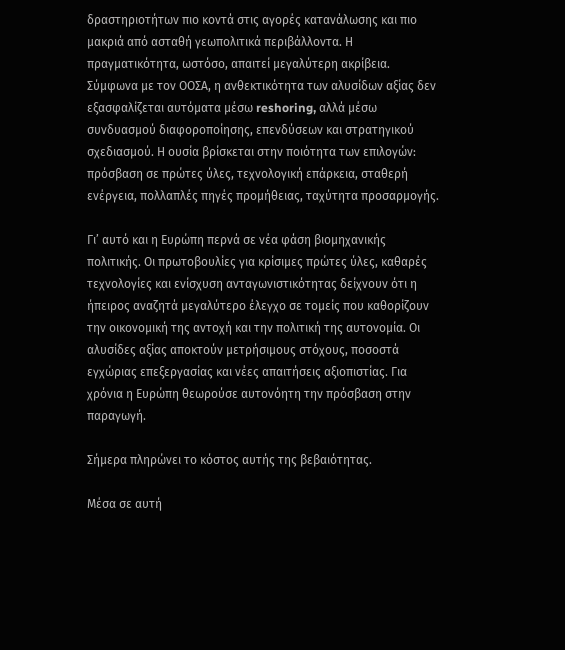δραστηριοτήτων πιο κοντά στις αγορές κατανάλωσης και πιο μακριά από ασταθή γεωπολιτικά περιβάλλοντα. Η πραγματικότητα, ωστόσο, απαιτεί μεγαλύτερη ακρίβεια. Σύμφωνα με τον ΟΟΣΑ, η ανθεκτικότητα των αλυσίδων αξίας δεν εξασφαλίζεται αυτόματα μέσω reshoring, αλλά μέσω συνδυασμού διαφοροποίησης, επενδύσεων και στρατηγικού σχεδιασμού. Η ουσία βρίσκεται στην ποιότητα των επιλογών: πρόσβαση σε πρώτες ύλες, τεχνολογική επάρκεια, σταθερή ενέργεια, πολλαπλές πηγές προμήθειας, ταχύτητα προσαρμογής.

Γι’ αυτό και η Ευρώπη περνά σε νέα φάση βιομηχανικής πολιτικής. Οι πρωτοβουλίες για κρίσιμες πρώτες ύλες, καθαρές τεχνολογίες και ενίσχυση ανταγωνιστικότητας δείχνουν ότι η ήπειρος αναζητά μεγαλύτερο έλεγχο σε τομείς που καθορίζουν την οικονομική της αντοχή και την πολιτική της αυτονομία. Οι αλυσίδες αξίας αποκτούν μετρήσιμους στόχους, ποσοστά εγχώριας επεξεργασίας και νέες απαιτήσεις αξιοπιστίας. Για χρόνια η Ευρώπη θεωρούσε αυτονόητη την πρόσβαση στην παραγωγή.

Σήμερα πληρώνει το κόστος αυτής της βεβαιότητας.

Μέσα σε αυτή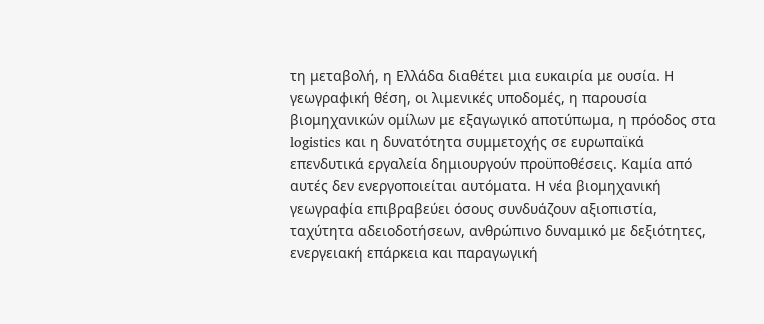τη μεταβολή, η Ελλάδα διαθέτει μια ευκαιρία με ουσία. Η γεωγραφική θέση, οι λιμενικές υποδομές, η παρουσία βιομηχανικών ομίλων με εξαγωγικό αποτύπωμα, η πρόοδος στα logistics και η δυνατότητα συμμετοχής σε ευρωπαϊκά επενδυτικά εργαλεία δημιουργούν προϋποθέσεις. Καμία από αυτές δεν ενεργοποιείται αυτόματα. Η νέα βιομηχανική γεωγραφία επιβραβεύει όσους συνδυάζουν αξιοπιστία, ταχύτητα αδειοδοτήσεων, ανθρώπινο δυναμικό με δεξιότητες, ενεργειακή επάρκεια και παραγωγική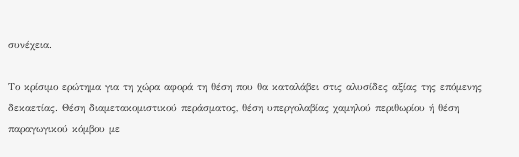συνέχεια.

Το κρίσιμο ερώτημα για τη χώρα αφορά τη θέση που θα καταλάβει στις αλυσίδες αξίας της επόμενης δεκαετίας. Θέση διαμετακομιστικού περάσματος, θέση υπεργολαβίας χαμηλού περιθωρίου ή θέση παραγωγικού κόμβου με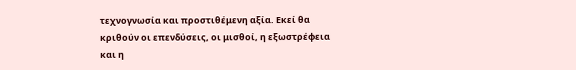τεχνογνωσία και προστιθέμενη αξία. Εκεί θα κριθούν οι επενδύσεις, οι μισθοί, η εξωστρέφεια και η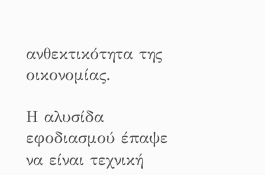ανθεκτικότητα της οικονομίας.

Η αλυσίδα εφοδιασμού έπαψε να είναι τεχνική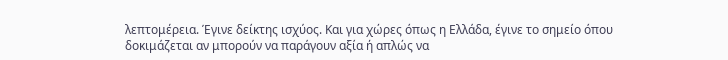λεπτομέρεια. Έγινε δείκτης ισχύος. Και για χώρες όπως η Ελλάδα, έγινε το σημείο όπου δοκιμάζεται αν μπορούν να παράγουν αξία ή απλώς να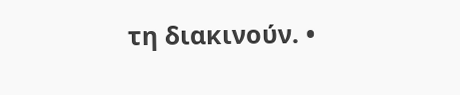τη διακινούν. •